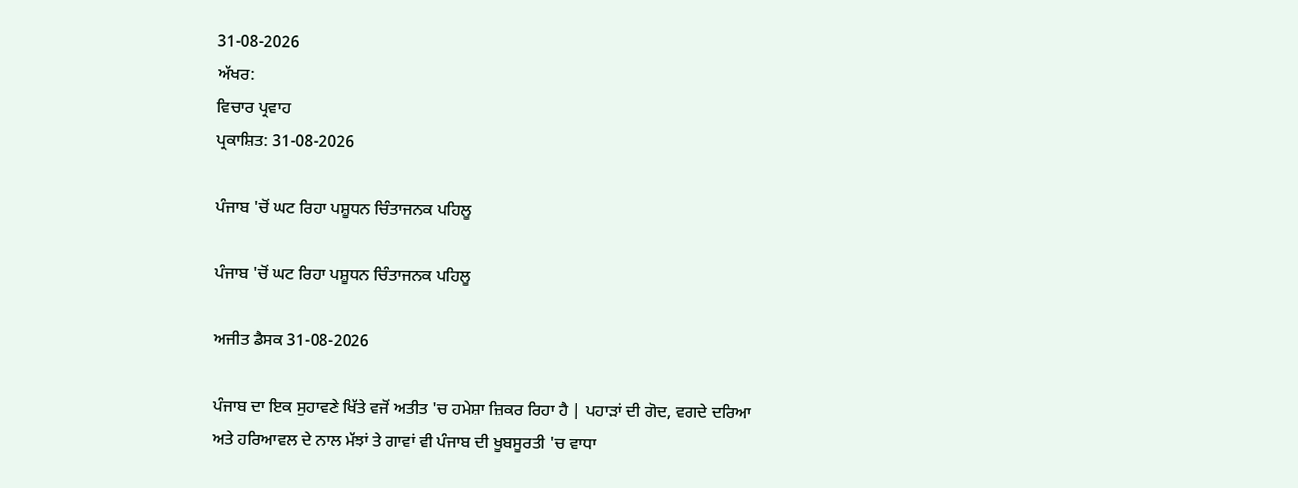31-08-2026
ਅੱਖਰ:
ਵਿਚਾਰ ਪ੍ਰਵਾਹ
ਪ੍ਰਕਾਸ਼ਿਤ: 31-08-2026

ਪੰਜਾਬ 'ਚੋਂ ਘਟ ਰਿਹਾ ਪਸ਼ੂਧਨ ਚਿੰਤਾਜਨਕ ਪਹਿਲੂ

ਪੰਜਾਬ 'ਚੋਂ ਘਟ ਰਿਹਾ ਪਸ਼ੂਧਨ ਚਿੰਤਾਜਨਕ ਪਹਿਲੂ

ਅਜੀਤ ਡੈਸਕ 31-08-2026

ਪੰਜਾਬ ਦਾ ਇਕ ਸੁਹਾਵਣੇ ਖਿੱਤੇ ਵਜੋਂ ਅਤੀਤ 'ਚ ਹਮੇਸ਼ਾ ਜ਼ਿਕਰ ਰਿਹਾ ਹੈ | ਪਹਾੜਾਂ ਦੀ ਗੋਦ, ਵਗਦੇ ਦਰਿਆ ਅਤੇ ਹਰਿਆਵਲ ਦੇ ਨਾਲ ਮੱਝਾਂ ਤੇ ਗਾਵਾਂ ਵੀ ਪੰਜਾਬ ਦੀ ਖੂਬਸੂਰਤੀ 'ਚ ਵਾਧਾ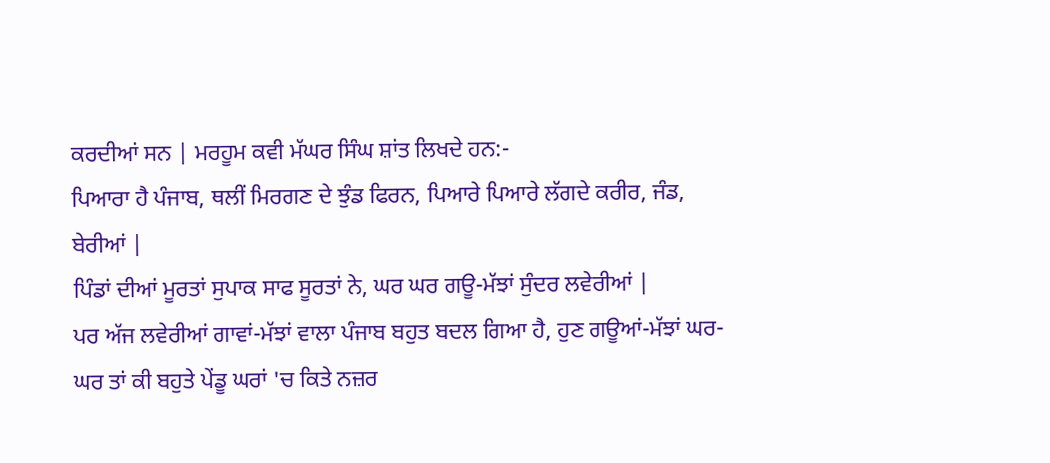ਕਰਦੀਆਂ ਸਨ | ਮਰਹੂਮ ਕਵੀ ਮੱਘਰ ਸਿੰਘ ਸ਼ਾਂਤ ਲਿਖਦੇ ਹਨ:-
ਪਿਆਰਾ ਹੈ ਪੰਜਾਬ, ਥਲੀਂ ਮਿਰਗਣ ਦੇ ਝੁੰਡ ਫਿਰਨ, ਪਿਆਰੇ ਪਿਆਰੇ ਲੱਗਦੇ ਕਰੀਰ, ਜੰਡ, ਬੇਰੀਆਂ |
ਪਿੰਡਾਂ ਦੀਆਂ ਮੂਰਤਾਂ ਸੁਪਾਕ ਸਾਫ ਸੂਰਤਾਂ ਨੇ, ਘਰ ਘਰ ਗਊ-ਮੱਝਾਂ ਸੁੰਦਰ ਲਵੇਰੀਆਂ |
ਪਰ ਅੱਜ ਲਵੇਰੀਆਂ ਗਾਵਾਂ-ਮੱਝਾਂ ਵਾਲਾ ਪੰਜਾਬ ਬਹੁਤ ਬਦਲ ਗਿਆ ਹੈ, ਹੁਣ ਗਊਆਂ-ਮੱਝਾਂ ਘਰ-ਘਰ ਤਾਂ ਕੀ ਬਹੁਤੇ ਪੇਂਡੂ ਘਰਾਂ 'ਚ ਕਿਤੇ ਨਜ਼ਰ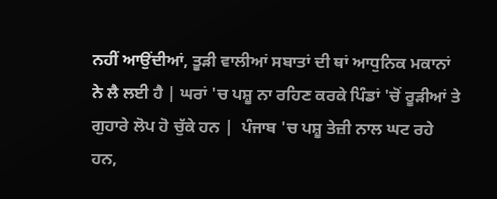ਨਹੀਂ ਆਉਂਦੀਆਂ, ਤੂੜੀ ਵਾਲੀਆਂ ਸਬਾਤਾਂ ਦੀ ਥਾਂ ਆਧੁਨਿਕ ਮਕਾਨਾਂ ਨੇ ਲੈ ਲਈ ਹੈ | ਘਰਾਂ 'ਚ ਪਸ਼ੂ ਨਾ ਰਹਿਣ ਕਰਕੇ ਪਿੰਡਾਂ 'ਚੋਂ ਰੂੜੀਆਂ ਤੇ ਗੁਹਾਰੇ ਲੋਪ ਹੋ ਚੁੱਕੇ ਹਨ |  ਪੰਜਾਬ 'ਚ ਪਸ਼ੂ ਤੇਜ਼ੀ ਨਾਲ ਘਟ ਰਹੇ ਹਨ,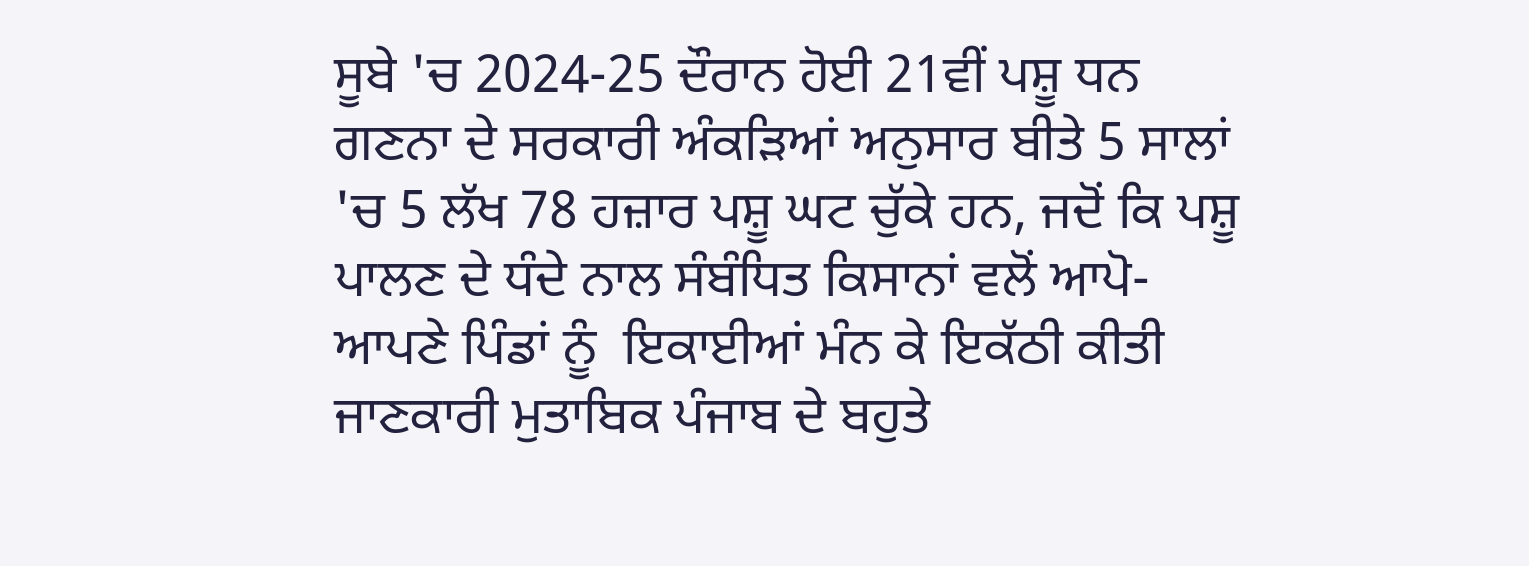ਸੂਬੇ 'ਚ 2024-25 ਦੌਰਾਨ ਹੋਈ 21ਵੀਂ ਪਸ਼ੂ ਧਨ ਗਣਨਾ ਦੇ ਸਰਕਾਰੀ ਅੰਕੜਿਆਂ ਅਨੁਸਾਰ ਬੀਤੇ 5 ਸਾਲਾਂ 'ਚ 5 ਲੱਖ 78 ਹਜ਼ਾਰ ਪਸ਼ੂ ਘਟ ਚੁੱਕੇ ਹਨ, ਜਦੋਂ ਕਿ ਪਸ਼ੂ ਪਾਲਣ ਦੇ ਧੰਦੇ ਨਾਲ ਸੰਬੰਧਿਤ ਕਿਸਾਨਾਂ ਵਲੋਂ ਆਪੋ-ਆਪਣੇ ਪਿੰਡਾਂ ਨੂੰ  ਇਕਾਈਆਂ ਮੰਨ ਕੇ ਇਕੱਠੀ ਕੀਤੀ ਜਾਣਕਾਰੀ ਮੁਤਾਬਿਕ ਪੰਜਾਬ ਦੇ ਬਹੁਤੇ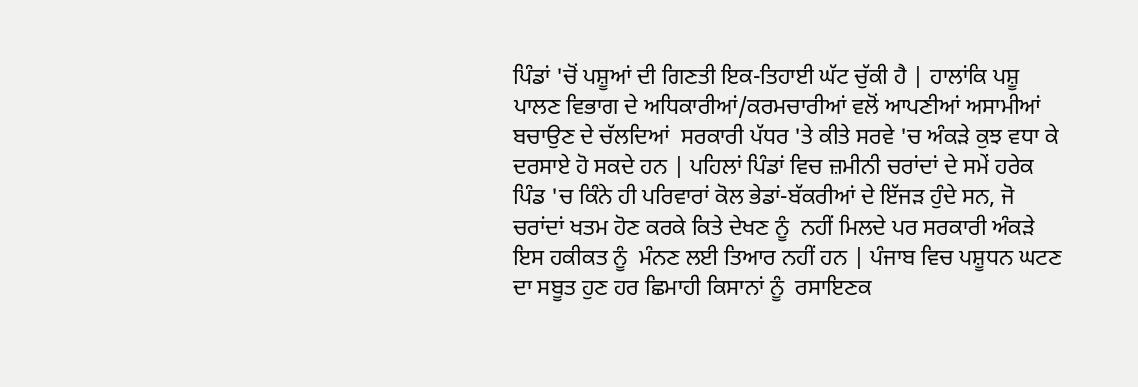ਪਿੰਡਾਂ 'ਚੋਂ ਪਸ਼ੂਆਂ ਦੀ ਗਿਣਤੀ ਇਕ-ਤਿਹਾਈ ਘੱਟ ਚੁੱਕੀ ਹੈ | ਹਾਲਾਂਕਿ ਪਸ਼ੂ ਪਾਲਣ ਵਿਭਾਗ ਦੇ ਅਧਿਕਾਰੀਆਂ/ਕਰਮਚਾਰੀਆਂ ਵਲੋਂ ਆਪਣੀਆਂ ਅਸਾਮੀਆਂ ਬਚਾਉਣ ਦੇ ਚੱਲਦਿਆਂ  ਸਰਕਾਰੀ ਪੱਧਰ 'ਤੇ ਕੀਤੇ ਸਰਵੇ 'ਚ ਅੰਕੜੇ ਕੁਝ ਵਧਾ ਕੇ ਦਰਸਾਏ ਹੋ ਸਕਦੇ ਹਨ | ਪਹਿਲਾਂ ਪਿੰਡਾਂ ਵਿਚ ਜ਼ਮੀਨੀ ਚਰਾਂਦਾਂ ਦੇ ਸਮੇਂ ਹਰੇਕ ਪਿੰਡ 'ਚ ਕਿੰਨੇ ਹੀ ਪਰਿਵਾਰਾਂ ਕੋਲ ਭੇਡਾਂ-ਬੱਕਰੀਆਂ ਦੇ ਇੱਜੜ ਹੁੰਦੇ ਸਨ, ਜੋ ਚਰਾਂਦਾਂ ਖਤਮ ਹੋਣ ਕਰਕੇ ਕਿਤੇ ਦੇਖਣ ਨੂੰ  ਨਹੀਂ ਮਿਲਦੇ ਪਰ ਸਰਕਾਰੀ ਅੰਕੜੇ ਇਸ ਹਕੀਕਤ ਨੂੰ  ਮੰਨਣ ਲਈ ਤਿਆਰ ਨਹੀਂ ਹਨ | ਪੰਜਾਬ ਵਿਚ ਪਸ਼ੂਧਨ ਘਟਣ ਦਾ ਸਬੂਤ ਹੁਣ ਹਰ ਛਿਮਾਹੀ ਕਿਸਾਨਾਂ ਨੂੰ  ਰਸਾਇਣਕ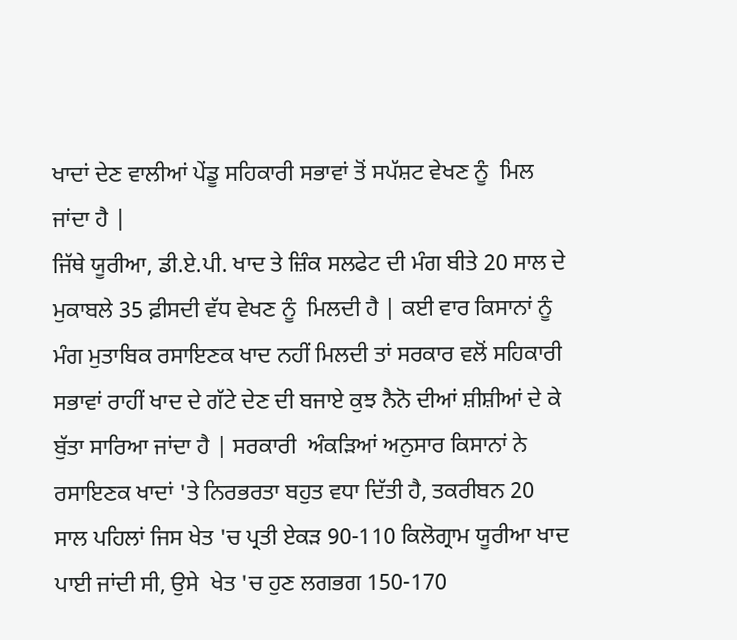ਖਾਦਾਂ ਦੇਣ ਵਾਲੀਆਂ ਪੇਂਡੂ ਸਹਿਕਾਰੀ ਸਭਾਵਾਂ ਤੋਂ ਸਪੱਸ਼ਟ ਵੇਖਣ ਨੂੰ  ਮਿਲ ਜਾਂਦਾ ਹੈ |
ਜਿੱਥੇ ਯੂਰੀਆ, ਡੀ.ਏ.ਪੀ. ਖਾਦ ਤੇ ਜ਼ਿੰਕ ਸਲਫੇਟ ਦੀ ਮੰਗ ਬੀਤੇ 20 ਸਾਲ ਦੇ ਮੁਕਾਬਲੇ 35 ਫ਼ੀਸਦੀ ਵੱਧ ਵੇਖਣ ਨੂੰ  ਮਿਲਦੀ ਹੈ | ਕਈ ਵਾਰ ਕਿਸਾਨਾਂ ਨੂੰ  ਮੰਗ ਮੁਤਾਬਿਕ ਰਸਾਇਣਕ ਖਾਦ ਨਹੀਂ ਮਿਲਦੀ ਤਾਂ ਸਰਕਾਰ ਵਲੋਂ ਸਹਿਕਾਰੀ ਸਭਾਵਾਂ ਰਾਹੀਂ ਖਾਦ ਦੇ ਗੱਟੇ ਦੇਣ ਦੀ ਬਜਾਏ ਕੁਝ ਨੈਨੋ ਦੀਆਂ ਸ਼ੀਸ਼ੀਆਂ ਦੇ ਕੇ ਬੁੱਤਾ ਸਾਰਿਆ ਜਾਂਦਾ ਹੈ | ਸਰਕਾਰੀ  ਅੰਕੜਿਆਂ ਅਨੁਸਾਰ ਕਿਸਾਨਾਂ ਨੇ ਰਸਾਇਣਕ ਖਾਦਾਂ 'ਤੇ ਨਿਰਭਰਤਾ ਬਹੁਤ ਵਧਾ ਦਿੱਤੀ ਹੈ, ਤਕਰੀਬਨ 20 ਸਾਲ ਪਹਿਲਾਂ ਜਿਸ ਖੇਤ 'ਚ ਪ੍ਰਤੀ ਏਕੜ 90-110 ਕਿਲੋਗ੍ਰਾਮ ਯੂਰੀਆ ਖਾਦ ਪਾਈ ਜਾਂਦੀ ਸੀ, ਉਸੇ  ਖੇਤ 'ਚ ਹੁਣ ਲਗਭਗ 150-170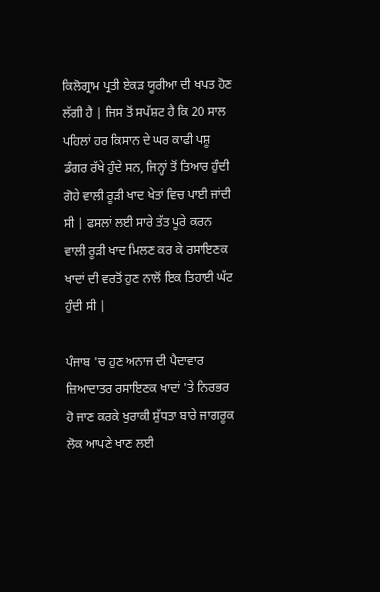ਕਿਲੋਗ੍ਰਾਮ ਪ੍ਰਤੀ ਏਕੜ ਯੂਰੀਆ ਦੀ ਖਪਤ ਹੋਣ ਲੱਗੀ ਹੈ | ਜਿਸ ਤੋਂ ਸਪੱਸ਼ਟ ਹੈ ਕਿ 20 ਸਾਲ ਪਹਿਲਾਂ ਹਰ ਕਿਸਾਨ ਦੇ ਘਰ ਕਾਫੀ ਪਸ਼ੂ ਡੰਗਰ ਰੱਖੇ ਹੁੰਦੇ ਸਨ, ਜਿਨ੍ਹਾਂ ਤੋਂ ਤਿਆਰ ਹੁੰਦੀ ਗੋਹੇ ਵਾਲੀ ਰੂੜੀ ਖਾਦ ਖੇਤਾਂ ਵਿਚ ਪਾਈ ਜਾਂਦੀ ਸੀ | ਫਸਲਾਂ ਲਈ ਸਾਰੇ ਤੱਤ ਪੂਰੇ ਕਰਨ ਵਾਲੀ ਰੂੜੀ ਖਾਦ ਮਿਲਣ ਕਰ ਕੇ ਰਸਾਇਣਕ ਖਾਦਾਂ ਦੀ ਵਰਤੋਂ ਹੁਣ ਨਾਲੋਂ ਇਕ ਤਿਹਾਈ ਘੱਟ ਹੁੰਦੀ ਸੀ |

ਪੰਜਾਬ 'ਚ ਹੁਣ ਅਨਾਜ ਦੀ ਪੈਦਾਵਾਰ ਜ਼ਿਆਦਾਤਰ ਰਸਾਇਣਕ ਖਾਦਾਂ 'ਤੇ ਨਿਰਭਰ ਹੋ ਜਾਣ ਕਰਕੇ ਖੁਰਾਕੀ ਸ਼ੁੱਧਤਾ ਬਾਰੇ ਜਾਗਰੂਕ ਲੋਕ ਆਪਣੇ ਖਾਣ ਲਈ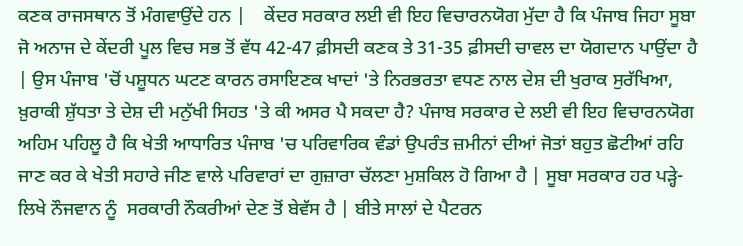ਕਣਕ ਰਾਜਸਥਾਨ ਤੋਂ ਮੰਗਵਾਉਂਦੇ ਹਨ |    ਕੇਂਦਰ ਸਰਕਾਰ ਲਈ ਵੀ ਇਹ ਵਿਚਾਰਨਯੋਗ ਮੁੱਦਾ ਹੈ ਕਿ ਪੰਜਾਬ ਜਿਹਾ ਸੂਬਾ ਜੋ ਅਨਾਜ ਦੇ ਕੇਂਦਰੀ ਪੂਲ ਵਿਚ ਸਭ ਤੋਂ ਵੱਧ 42-47 ਫ਼ੀਸਦੀ ਕਣਕ ਤੇ 31-35 ਫ਼ੀਸਦੀ ਚਾਵਲ ਦਾ ਯੋਗਦਾਨ ਪਾਉਂਦਾ ਹੈ | ਉਸ ਪੰਜਾਬ 'ਚੋਂ ਪਸ਼ੂਧਨ ਘਟਣ ਕਾਰਨ ਰਸਾਇਣਕ ਖਾਦਾਂ 'ਤੇ ਨਿਰਭਰਤਾ ਵਧਣ ਨਾਲ ਦੇਸ਼ ਦੀ ਖੁਰਾਕ ਸੁਰੱਖਿਆ, ਖ਼ੁਰਾਕੀ ਸ਼ੁੱਧਤਾ ਤੇ ਦੇਸ਼ ਦੀ ਮਨੁੱਖੀ ਸਿਹਤ 'ਤੇ ਕੀ ਅਸਰ ਪੈ ਸਕਦਾ ਹੈ? ਪੰਜਾਬ ਸਰਕਾਰ ਦੇ ਲਈ ਵੀ ਇਹ ਵਿਚਾਰਨਯੋਗ ਅਹਿਮ ਪਹਿਲੂ ਹੈ ਕਿ ਖੇਤੀ ਆਧਾਰਿਤ ਪੰਜਾਬ 'ਚ ਪਰਿਵਾਰਿਕ ਵੰਡਾਂ ਉਪਰੰਤ ਜ਼ਮੀਨਾਂ ਦੀਆਂ ਜੋਤਾਂ ਬਹੁਤ ਛੋਟੀਆਂ ਰਹਿ ਜਾਣ ਕਰ ਕੇ ਖੇਤੀ ਸਹਾਰੇ ਜੀਣ ਵਾਲੇ ਪਰਿਵਾਰਾਂ ਦਾ ਗੁਜ਼ਾਰਾ ਚੱਲਣਾ ਮੁਸ਼ਕਿਲ ਹੋ ਗਿਆ ਹੈ | ਸੂਬਾ ਸਰਕਾਰ ਹਰ ਪੜ੍ਹੇ-ਲਿਖੇ ਨੌਜਵਾਨ ਨੂੰ  ਸਰਕਾਰੀ ਨੌਕਰੀਆਂ ਦੇਣ ਤੋਂ ਬੇਵੱਸ ਹੈ | ਬੀਤੇ ਸਾਲਾਂ ਦੇ ਪੈਟਰਨ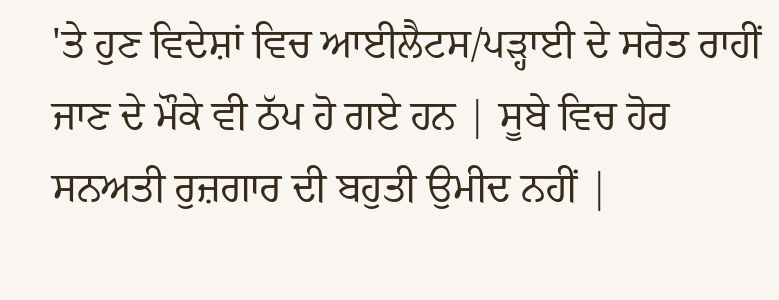'ਤੇ ਹੁਣ ਵਿਦੇਸ਼ਾਂ ਵਿਚ ਆਈਲੈਟਸ/ਪੜ੍ਹਾਈ ਦੇ ਸਰੋਤ ਰਾਹੀਂ ਜਾਣ ਦੇ ਮੌਕੇ ਵੀ ਠੱਪ ਹੋ ਗਏ ਹਨ | ਸੂਬੇ ਵਿਚ ਹੋਰ ਸਨਅਤੀ ਰੁਜ਼ਗਾਰ ਦੀ ਬਹੁਤੀ ਉਮੀਦ ਨਹੀਂ |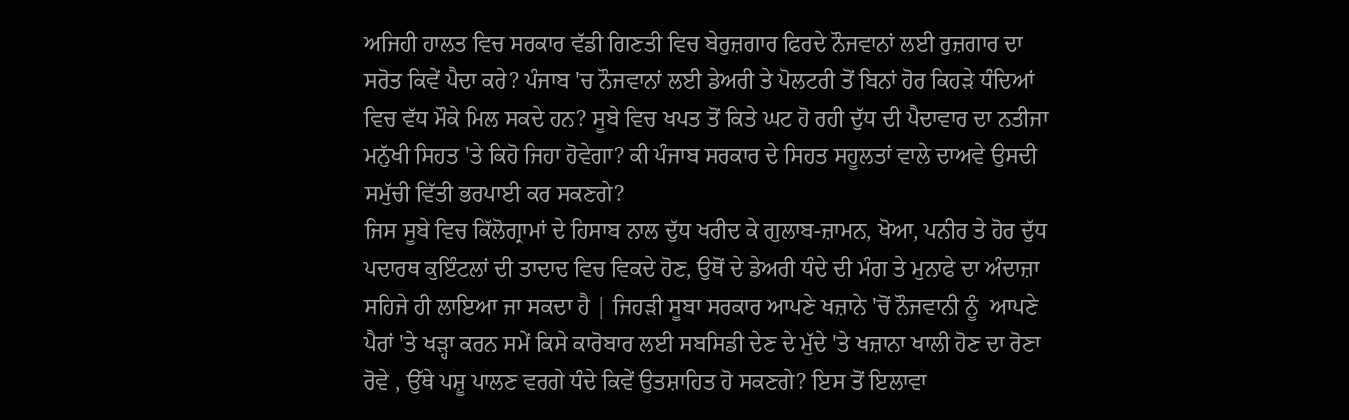ਅਜਿਹੀ ਹਾਲਤ ਵਿਚ ਸਰਕਾਰ ਵੱਡੀ ਗਿਣਤੀ ਵਿਚ ਬੇਰੁਜ਼ਗਾਰ ਫਿਰਦੇ ਨੌਜਵਾਨਾਂ ਲਈ ਰੁਜ਼ਗਾਰ ਦਾ ਸਰੋਤ ਕਿਵੇਂ ਪੈਦਾ ਕਰੇ? ਪੰਜਾਬ 'ਚ ਨੌਜਵਾਨਾਂ ਲਈ ਡੇਅਰੀ ਤੇ ਪੋਲਟਰੀ ਤੋਂ ਬਿਨਾਂ ਹੋਰ ਕਿਹੜੇ ਧੰਦਿਆਂ ਵਿਚ ਵੱਧ ਮੌਕੇ ਮਿਲ ਸਕਦੇ ਹਨ? ਸੂਬੇ ਵਿਚ ਖਪਤ ਤੋਂ ਕਿਤੇ ਘਟ ਹੋ ਰਹੀ ਦੁੱਧ ਦੀ ਪੈਦਾਵਾਰ ਦਾ ਨਤੀਜਾ ਮਨੁੱਖੀ ਸਿਹਤ 'ਤੇ ਕਿਹੋ ਜਿਹਾ ਹੋਵੇਗਾ? ਕੀ ਪੰਜਾਬ ਸਰਕਾਰ ਦੇ ਸਿਹਤ ਸਹੂਲਤਾਂ ਵਾਲੇ ਦਾਅਵੇ ਉਸਦੀ ਸਮੁੱਚੀ ਵਿੱਤੀ ਭਰਪਾਈ ਕਰ ਸਕਣਗੇ?
ਜਿਸ ਸੂਬੇ ਵਿਚ ਕਿੱਲੋਗ੍ਰਾਮਾਂ ਦੇ ਹਿਸਾਬ ਨਾਲ ਦੁੱਧ ਖਰੀਦ ਕੇ ਗੁਲਾਬ-ਜ਼ਾਮਨ, ਖੋਆ, ਪਨੀਰ ਤੇ ਹੋਰ ਦੁੱਧ ਪਦਾਰਥ ਕੁਇੰਟਲਾਂ ਦੀ ਤਾਦਾਦ ਵਿਚ ਵਿਕਦੇ ਹੋਣ, ਉਥੋਂ ਦੇ ਡੇਅਰੀ ਧੰਦੇ ਦੀ ਮੰਗ ਤੇ ਮੁਨਾਫੇ ਦਾ ਅੰਦਾਜ਼ਾ ਸਹਿਜੇ ਹੀ ਲਾਇਆ ਜਾ ਸਕਦਾ ਹੈ | ਜਿਹੜੀ ਸੂਬਾ ਸਰਕਾਰ ਆਪਣੇ ਖਜ਼ਾਨੇ 'ਚੋਂ ਨੌਜਵਾਨੀ ਨੂੰ  ਆਪਣੇ ਪੈਰਾਂ 'ਤੇ ਖੜ੍ਹਾ ਕਰਨ ਸਮੇਂ ਕਿਸੇ ਕਾਰੋਬਾਰ ਲਈ ਸਬਸਿਡੀ ਦੇਣ ਦੇ ਮੁੱਦੇ 'ਤੇ ਖਜ਼ਾਨਾ ਖਾਲੀ ਹੋਣ ਦਾ ਰੋਣਾ ਰੋਵੇ , ਉੱਥੇ ਪਸ਼ੂ ਪਾਲਣ ਵਰਗੇ ਧੰਦੇ ਕਿਵੇਂ ਉਤਸ਼ਾਹਿਤ ਹੋ ਸਕਣਗੇ? ਇਸ ਤੋਂ ਇਲਾਵਾ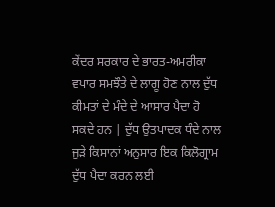ਕੇਂਦਰ ਸਰਕਾਰ ਦੇ ਭਾਰਤ-ਅਮਰੀਕਾ ਵਪਾਰ ਸਮਝੌਤੇ ਦੇ ਲਾਗੂ ਹੋਣ ਨਾਲ ਦੁੱਧ ਕੀਮਤਾਂ ਦੇ ਮੰਦੇ ਦੇ ਆਸਾਰ ਪੈਦਾ ਹੋ ਸਕਦੇ ਹਨ | ਦੁੱਧ ਉਤਪਾਦਕ ਧੰਦੇ ਨਾਲ ਜੁੜੇ ਕਿਸਾਨਾਂ ਅਨੁਸਾਰ ਇਕ ਕਿਲੋਗ੍ਰਾਮ ਦੁੱਧ ਪੈਦਾ ਕਰਨ ਲਈ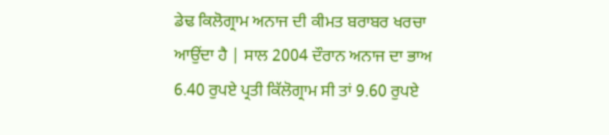ਡੇਢ ਕਿਲੋਗ੍ਰਾਮ ਅਨਾਜ ਦੀ ਕੀਮਤ ਬਰਾਬਰ ਖਰਚਾ ਆਉਂਦਾ ਹੈ | ਸਾਲ 2004 ਦੌਰਾਨ ਅਨਾਜ ਦਾ ਭਾਅ 6.40 ਰੁਪਏ ਪ੍ਰਤੀ ਕਿੱਲੋਗ੍ਰਾਮ ਸੀ ਤਾਂ 9.60 ਰੁਪਏ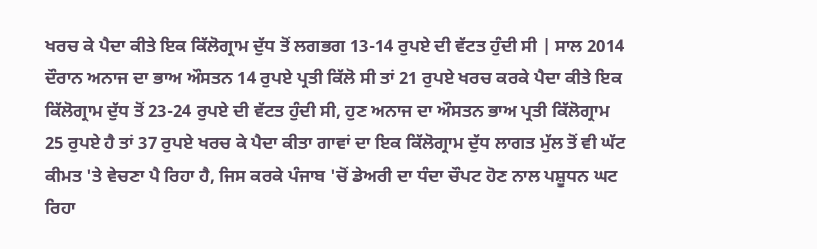ਖਰਚ ਕੇ ਪੈਦਾ ਕੀਤੇ ਇਕ ਕਿੱਲੋਗ੍ਰਾਮ ਦੁੱਧ ਤੋਂ ਲਗਭਗ 13-14 ਰੁਪਏ ਦੀ ਵੱਟਤ ਹੁੰਦੀ ਸੀ | ਸਾਲ 2014 ਦੌਰਾਨ ਅਨਾਜ ਦਾ ਭਾਅ ਔਸਤਨ 14 ਰੁਪਏ ਪ੍ਰਤੀ ਕਿੱਲੋ ਸੀ ਤਾਂ 21 ਰੁਪਏ ਖਰਚ ਕਰਕੇ ਪੈਦਾ ਕੀਤੇ ਇਕ ਕਿੱਲੋਗ੍ਰਾਮ ਦੁੱਧ ਤੋਂ 23-24 ਰੁਪਏ ਦੀ ਵੱਟਤ ਹੁੰਦੀ ਸੀ, ਹੁਣ ਅਨਾਜ ਦਾ ਔਸਤਨ ਭਾਅ ਪ੍ਰਤੀ ਕਿੱਲੋਗ੍ਰਾਮ 25 ਰੁਪਏ ਹੈ ਤਾਂ 37 ਰੁਪਏ ਖਰਚ ਕੇ ਪੈਦਾ ਕੀਤਾ ਗਾਵਾਂ ਦਾ ਇਕ ਕਿੱਲੋਗ੍ਰਾਮ ਦੁੱਧ ਲਾਗਤ ਮੁੱਲ ਤੋਂ ਵੀ ਘੱਟ ਕੀਮਤ 'ਤੇ ਵੇਚਣਾ ਪੈ ਰਿਹਾ ਹੈ, ਜਿਸ ਕਰਕੇ ਪੰਜਾਬ 'ਚੋਂ ਡੇਅਰੀ ਦਾ ਧੰਦਾ ਚੌਪਟ ਹੋਣ ਨਾਲ ਪਸ਼ੂਧਨ ਘਟ ਰਿਹਾ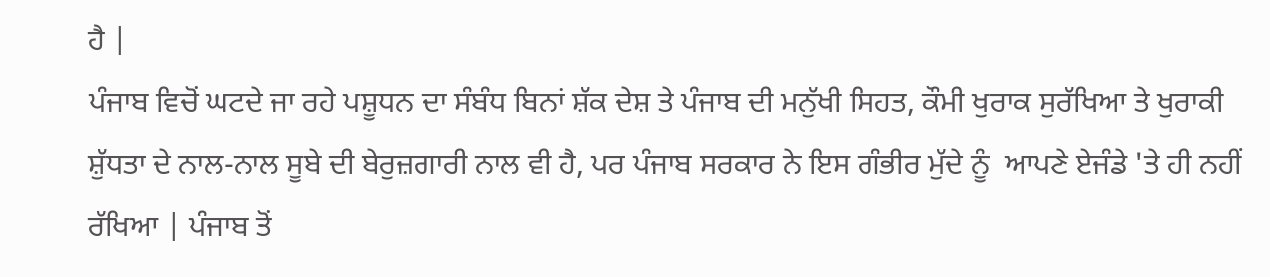ਹੈ |
ਪੰਜਾਬ ਵਿਚੋਂ ਘਟਦੇ ਜਾ ਰਹੇ ਪਸ਼ੂਧਨ ਦਾ ਸੰਬੰਧ ਬਿਨਾਂ ਸ਼ੱਕ ਦੇਸ਼ ਤੇ ਪੰਜਾਬ ਦੀ ਮਨੁੱਖੀ ਸਿਹਤ, ਕੌਮੀ ਖੁਰਾਕ ਸੁਰੱਖਿਆ ਤੇ ਖੁਰਾਕੀ ਸ਼ੁੱਧਤਾ ਦੇ ਨਾਲ-ਨਾਲ ਸੂਬੇ ਦੀ ਬੇਰੁਜ਼ਗਾਰੀ ਨਾਲ ਵੀ ਹੈ, ਪਰ ਪੰਜਾਬ ਸਰਕਾਰ ਨੇ ਇਸ ਗੰਭੀਰ ਮੁੱਦੇ ਨੂੰ  ਆਪਣੇ ਏਜੰਡੇ 'ਤੇ ਹੀ ਨਹੀਂ ਰੱਖਿਆ | ਪੰਜਾਬ ਤੋਂ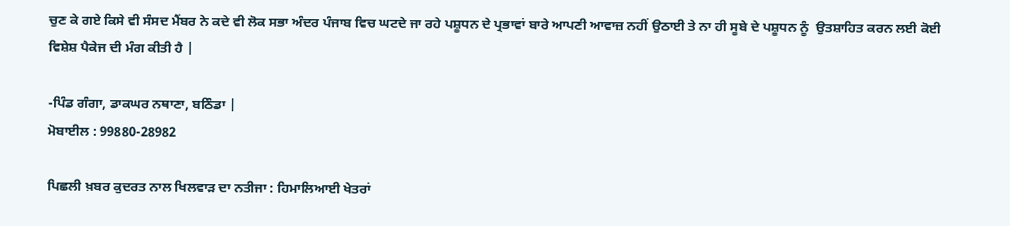ਚੁਣ ਕੇ ਗਏ ਕਿਸੇ ਵੀ ਸੰਸਦ ਮੈਂਬਰ ਨੇ ਕਦੇ ਵੀ ਲੋਕ ਸਭਾ ਅੰਦਰ ਪੰਜਾਬ ਵਿਚ ਘਟਦੇ ਜਾ ਰਹੇ ਪਸ਼ੂਧਨ ਦੇ ਪ੍ਰਭਾਵਾਂ ਬਾਰੇ ਆਪਣੀ ਆਵਾਜ਼ ਨਹੀਂ ਉਠਾਈ ਤੇ ਨਾ ਹੀ ਸੂਬੇ ਦੇ ਪਸ਼ੂਧਨ ਨੂੰ  ਉਤਸ਼ਾਹਿਤ ਕਰਨ ਲਈ ਕੋਈ ਵਿਸ਼ੇਸ਼ ਪੈਕੇਜ ਦੀ ਮੰਗ ਕੀਤੀ ਹੈ |

-ਪਿੰਡ ਗੰਗਾ, ਡਾਕਘਰ ਨਥਾਣਾ, ਬਠਿੰਡਾ |
ਮੋਬਾਈਲ : 99880-28982

ਪਿਛਲੀ ਖ਼ਬਰ ਕੁਦਰਤ ਨਾਲ ਖਿਲਵਾੜ ਦਾ ਨਤੀਜਾ : ਹਿਮਾਲਿਆਈ ਖੇਤਰਾਂ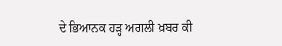ਦੇ ਭਿਆਨਕ ਹੜ੍ਹ ਅਗਲੀ ਖ਼ਬਰ ਕੀ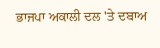ਭਾਜਪਾ ਅਕਾਲੀ ਦਲ 'ਤੇ ਦਬਾਅ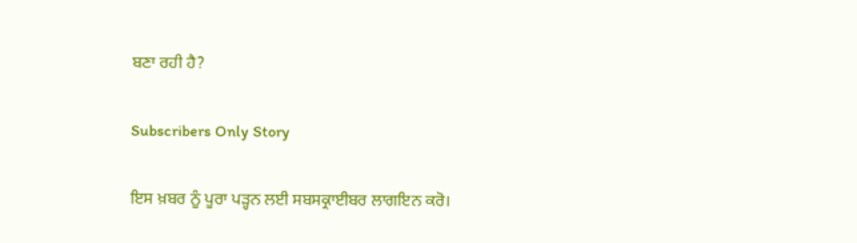ਬਣਾ ਰਹੀ ਹੈ?

Subscribers Only Story

ਇਸ ਖ਼ਬਰ ਨੂੰ ਪੂਰਾ ਪੜ੍ਹਨ ਲਈ ਸਬਸਕ੍ਰਾਈਬਰ ਲਾਗਇਨ ਕਰੋ।